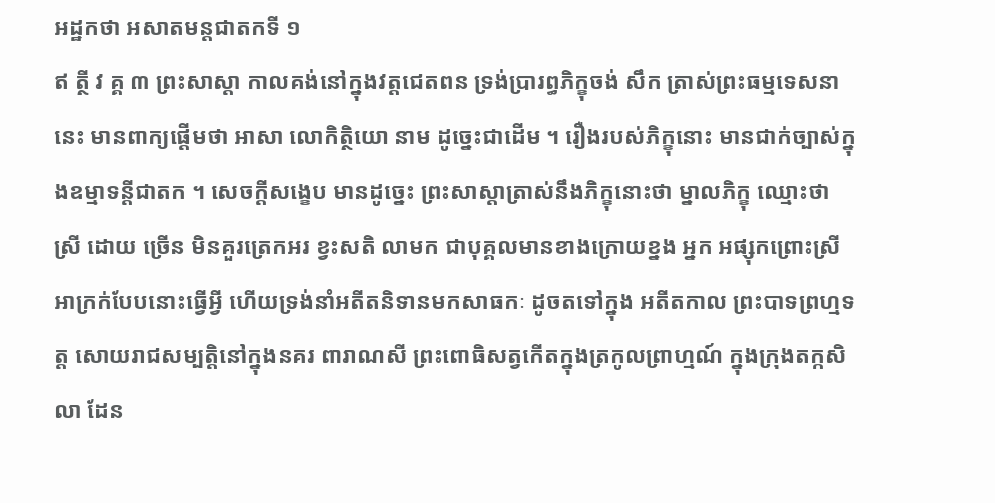អដ្ឋកថា អសាតមន្តជាតកទី ១
ឥ ត្ថី វ គ្គ ៣ ព្រះសាស្តា កាលគង់នៅក្នុងវត្តជេតពន ទ្រង់ប្រារព្ធភិក្ខុចង់ សឹក ត្រាស់ព្រះធម្មទេសនានេះ មានពាក្យផ្តើមថា អាសា លោកិត្ថិយោ នាម ដូច្នេះជាដើម ។ រឿងរបស់ភិក្ខុនោះ មានជាក់ច្បាស់ក្នុងឧម្មាទន្តីជាតក ។ សេចក្តីសង្ខេប មានដូច្នេះ ព្រះសាស្តាត្រាស់នឹងភិក្ខុនោះថា ម្នាលភិក្ខុ ឈ្មោះថា ស្រី ដោយ ច្រើន មិនគួរត្រេកអរ ខ្វះសតិ លាមក ជាបុគ្គលមានខាងក្រោយខ្នង អ្នក អផ្សុកព្រោះស្រីអាក្រក់បែបនោះធ្វើអ្វី ហើយទ្រង់នាំអតីតនិទានមកសាធកៈ ដូចតទៅក្នុង អតីតកាល ព្រះបាទព្រហ្មទត្ត សោយរាជសម្បត្តិនៅក្នុងនគរ ពារាណសី ព្រះពោធិសត្វកើតក្នុងត្រកូលព្រាហ្មណ៍ ក្នុងក្រុងតក្កសិលា ដែន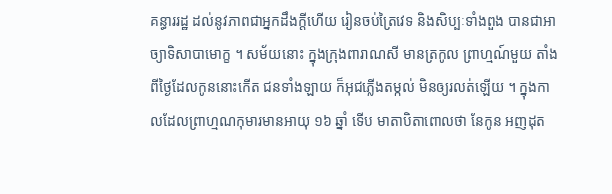គន្ធាររដ្ឋ ដល់នូវភាពជាអ្នកដឹងក្តីហើយ រៀនចប់ត្រៃវេទ និងសិប្បៈទាំងពួង បានជាអាច្យាទិសាបាមោក្ខ ។ សម័យនោះ ក្នុងក្រុងពារាណសី មានត្រកូល ព្រាហ្មណ៍មួយ តាំងពីថ្ងៃដែលកូននោះកើត ជនទាំងឡាយ ក៏អុជភ្លើងតម្កល់ មិនឲ្យរលត់ឡើយ ។ ក្នុងកាលដែលព្រាហ្មណកុមារមានអាយុ ១៦ ឆ្នាំ ទើប មាតាបិតាពោលថា នែកូន អញដុត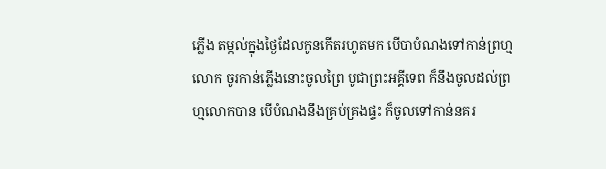ភ្លើង តម្កល់ក្នុងថ្ងៃដែលកូនកើតរហូតមក បើបាបំណងទៅកាន់ព្រហ្មលោក ចូរកាន់ភ្លើងនោះចូលព្រៃ បូជាព្រះអគ្គីទេព ក៏នឹងចូលដល់ព្រហ្មលោកបាន បើបំណងនឹងគ្រប់គ្រងផ្ទះ ក៏ចូលទៅកាន់នគរ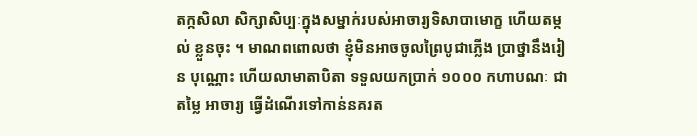តក្កសិលា សិក្សាសិប្បៈក្នុងសម្នាក់របស់អាចារ្យទិសាបាមោក្ខ ហើយតម្កល់ ខ្លួនចុះ ។ មាណពពោលថា ខ្ញុំមិនអាចចូលព្រៃបូជាភ្លើង ប្រាថ្នានឹងរៀន បុណ្ណោះ ហើយលាមាតាបិតា ទទួលយកប្រាក់ ១០០០ កហាបណៈ ជាតម្លៃ អាចារ្យ ធ្វើដំណើរទៅកាន់នគរត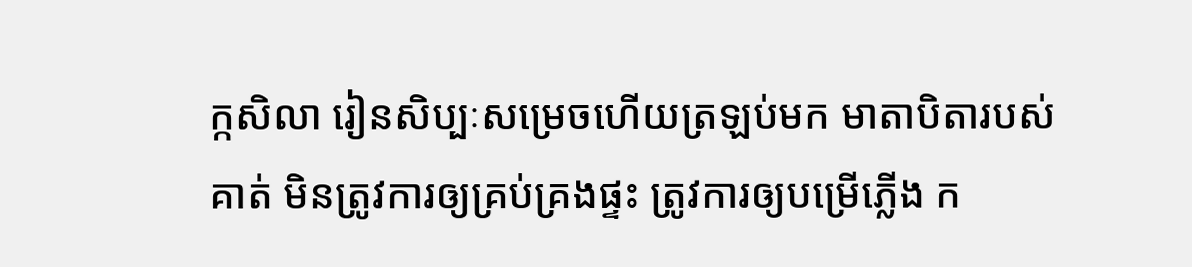ក្កសិលា រៀនសិប្បៈសម្រេចហើយត្រឡប់មក មាតាបិតារបស់គាត់ មិនត្រូវការឲ្យគ្រប់គ្រងផ្ទះ ត្រូវការឲ្យបម្រើភ្លើង ក